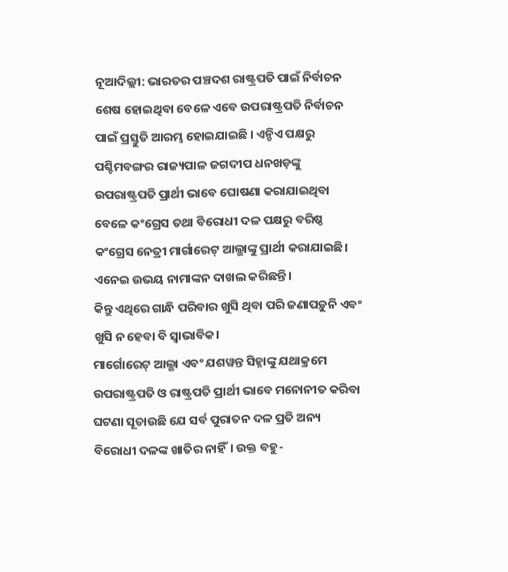ନୂଆଦିଲ୍ଲୀ: ଭାରତର ପଞ୍ଚଦଶ ରାଷ୍ଟ୍ରପତି ପାଇଁ ନିର୍ବାଚନ ଶେଷ ହୋଇଥିବା ବେଳେ ଏବେ ଉପରାଷ୍ଟ୍ରପତି ନିର୍ବାଚନ ପାଇଁ ପ୍ରସ୍ତୁତି ଆରମ୍ଭ ହୋଇଯାଇଛି । ଏନ୍ଡିଏ ପକ୍ଷରୁ ପଶ୍ଚିମବଙ୍ଗର ରାଜ୍ୟପାଳ ଜଗଦୀପ ଧନଖଡ଼ଙ୍କୁ ଉପରାଷ୍ଟ୍ରପତି ପ୍ରାର୍ଥୀ ଭାବେ ଘୋଷଣା କରାଯାଇଥିବା ବେଳେ କଂଗ୍ରେସ ତଥା ବିରୋଧୀ ଦଳ ପକ୍ଷରୁ ବରିଷ୍ଠ କଂଗ୍ରେସ ନେତ୍ରୀ ମାର୍ଗାରେଟ୍ ଆଲ୍ଭାଙ୍କୁ ପ୍ରାର୍ଥୀ କରାଯାଇଛି। ଏନେଇ ଉଭୟ ନାମାଙ୍କନ ଦାଖଲ କରିଛନ୍ତି ।
କିନ୍ତୁ ଏଥିରେ ଗାନ୍ଧି ପରିବାର ଖୁସି ଥିବା ପରି ଜଣାପଡ଼ୁନି ଏବଂ ଖୁସି ନ ହେବା ବି ସ୍ବାଭାବିକ।
ମାର୍ଗୋରେଟ୍ ଆଲ୍ଭା ଏବଂ ଯଶୱନ୍ତ ସିହ୍ନାଙ୍କୁ ଯଥାକ୍ରମେ ଉପରାଷ୍ଟ୍ରପତି ଓ ରାଷ୍ଟ୍ରପତି ପ୍ରାର୍ଥୀ ଭାବେ ମନୋନୀତ କରିବା ଘଟଣା ସୂଚାଉଛି ଯେ ସର୍ବ ପୁରାତନ ଦଳ ପ୍ରତି ଅନ୍ୟ ବିରୋଧୀ ଦଳଙ୍କ ଖାତିର ନାହିଁ। ଉକ୍ତ ବହୁ-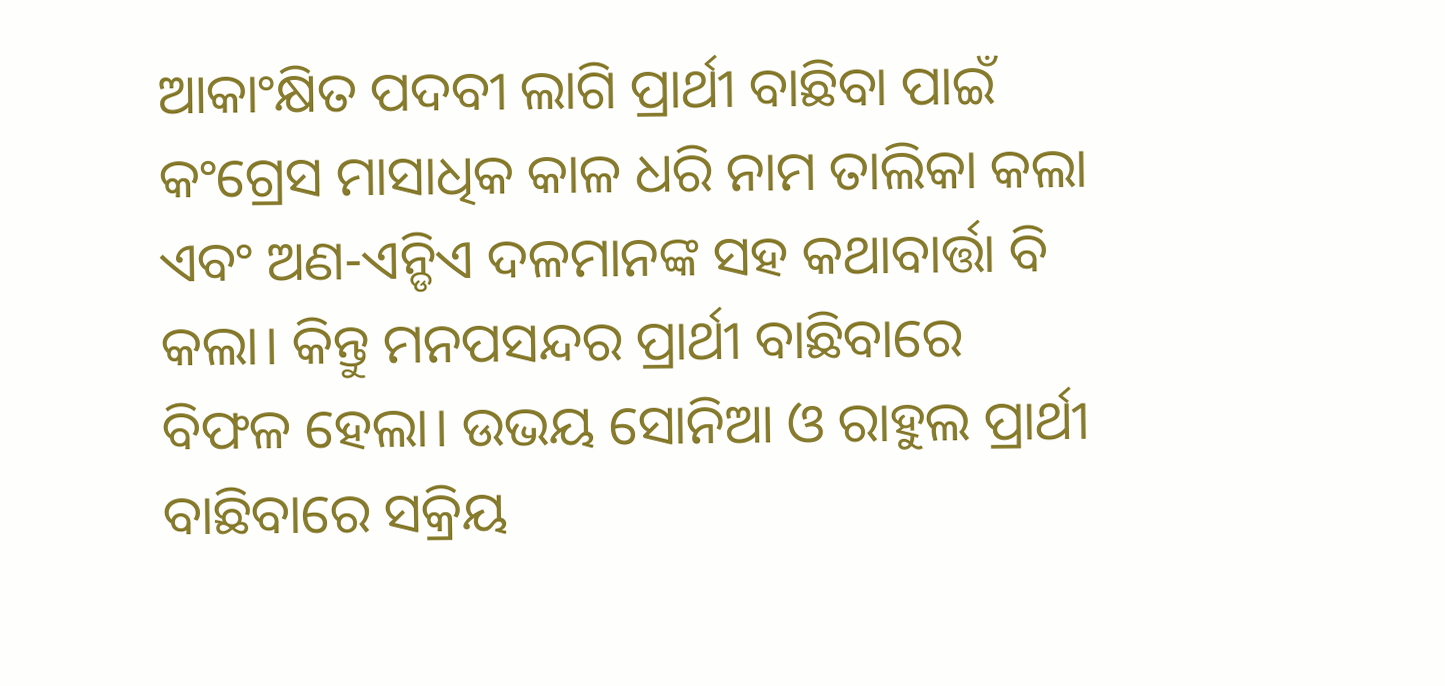ଆକାଂକ୍ଷିତ ପଦବୀ ଲାଗି ପ୍ରାର୍ଥୀ ବାଛିବା ପାଇଁ କଂଗ୍ରେସ ମାସାଧିକ କାଳ ଧରି ନାମ ତାଲିକା କଲା ଏବଂ ଅଣ-ଏନ୍ଡିଏ ଦଳମାନଙ୍କ ସହ କଥାବାର୍ତ୍ତା ବି କଲା। କିନ୍ତୁ ମନପସନ୍ଦର ପ୍ରାର୍ଥୀ ବାଛିବାରେ ବିଫଳ ହେଲା। ଉଭୟ ସୋନିଆ ଓ ରାହୁଲ ପ୍ରାର୍ଥୀ ବାଛିବାରେ ସକ୍ରିୟ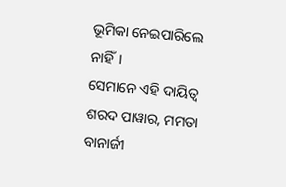ଭୂମିକା ନେଇପାରିଲେ ନାହିଁ।
ସେମାନେ ଏହି ଦାୟିତ୍ବ ଶରଦ ପାୱାର, ମମତା ବାନାର୍ଜୀ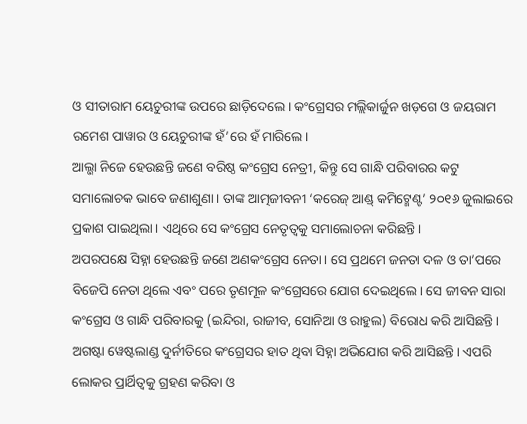ଓ ସୀତାରାମ ୟେଚୁରୀଙ୍କ ଉପରେ ଛାଡ଼ିଦେଲେ। କଂଗ୍ରେସର ମଲ୍ଲିକାର୍ଜୁନ ଖଡ଼ଗେ ଓ ଜୟରାମ ରମେଶ ପାୱାର ଓ ୟେଚୁରୀଙ୍କ ହଁ’ରେ ହଁ ମାରିଲେ।
ଆଲ୍ଭା ନିଜେ ହେଉଛନ୍ତି ଜଣେ ବରିଷ୍ଠ କଂଗ୍ରେସ ନେତ୍ରୀ, କିନ୍ତୁ ସେ ଗାନ୍ଧି ପରିବାରର କଟୁ ସମାଲୋଚକ ଭାବେ ଜଣାଶୁଣା। ତାଙ୍କ ଆତ୍ମଜୀବନୀ ‘କରେଜ୍ ଆଣ୍ଡ୍ କମିଟ୍ମେଣ୍ଟ’ ୨୦୧୬ ଜୁଲାଇରେ ପ୍ରକାଶ ପାଇଥିଲା। ଏଥିରେ ସେ କଂଗ୍ରେସ ନେତୃତ୍ବକୁ ସମାଲୋଚନା କରିଛନ୍ତି।
ଅପରପକ୍ଷେ ସିହ୍ନା ହେଉଛନ୍ତି ଜଣେ ଅଣକଂଗ୍ରେସ ନେତା। ସେ ପ୍ରଥମେ ଜନତା ଦଳ ଓ ତା’ପରେ ବିଜେପି ନେତା ଥିଲେ ଏବଂ ପରେ ତୃଣମୂଳ କଂଗ୍ରେସରେ ଯୋଗ ଦେଇଥିଲେ। ସେ ଜୀବନ ସାରା କଂଗ୍ରେସ ଓ ଗାନ୍ଧି ପରିବାରକୁ (ଇନ୍ଦିରା, ରାଜୀବ, ସୋନିଆ ଓ ରାହୁଲ) ବିରୋଧ କରି ଆସିଛନ୍ତି। ଅଗଷ୍ଟା ୱେଷ୍ଟଲାଣ୍ଡ ଦୁର୍ନୀତିରେ କଂଗ୍ରେସର ହାତ ଥିବା ସିହ୍ନା ଅଭିଯୋଗ କରି ଆସିଛନ୍ତି। ଏପରି ଲୋକର ପ୍ରାର୍ଥିତ୍ବକୁ ଗ୍ରହଣ କରିବା ଓ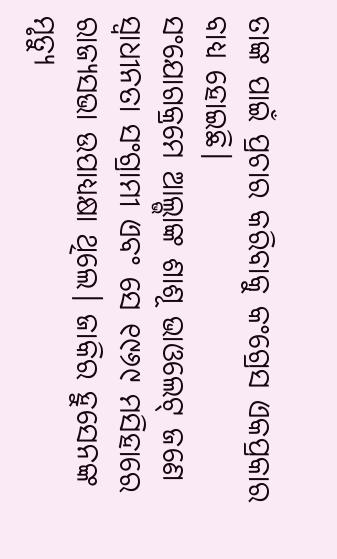ତାଙ୍କ ପାଇଁ ପ୍ରଚାର କରିବାକୁ କଂଗ୍ରେସ ଏକପ୍ରକାର ବାଧ୍ୟ ହୋଇଛି।
ସଂଯୋଗକ୍ରମେ ଆଲ୍ଭାଙ୍କ ଶାଶୂ ଭାଓଲେଟ୍ ଜଣେ ସ୍ବାଧୀନତା ସଂଗ୍ରାମୀ ଏବଂ ସେ ୧୯୬୯ ମସିହାରେ ରାଜ୍ୟସଭା ଉପାଧ୍ୟକ୍ଷା ଥିଲେ। ଜାକିର ହୁସେନଙ୍କ ମୃତ୍ୟୁ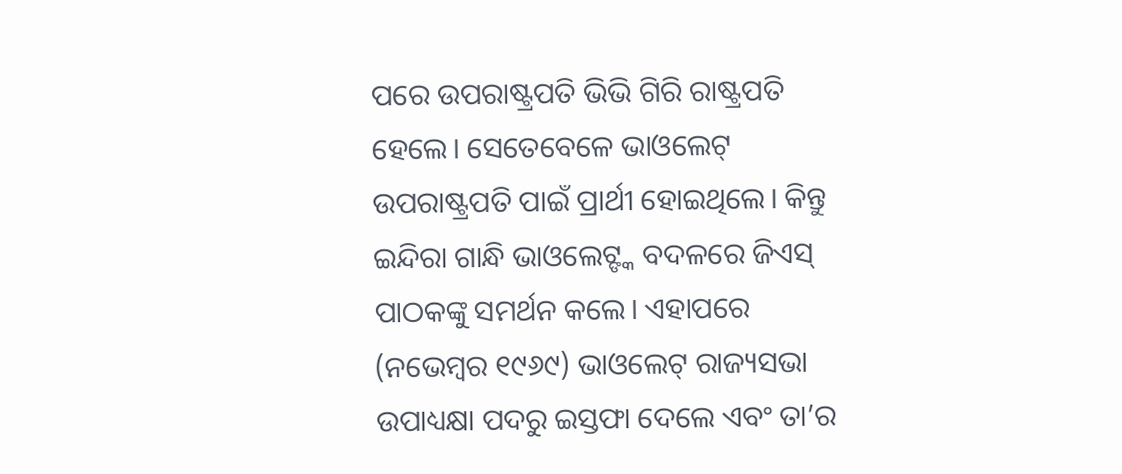ପରେ ଉପରାଷ୍ଟ୍ରପତି ଭିଭି ଗିରି ରାଷ୍ଟ୍ରପତି ହେଲେ। ସେତେବେଳେ ଭାଓଲେଟ୍ ଉପରାଷ୍ଟ୍ରପତି ପାଇଁ ପ୍ରାର୍ଥୀ ହୋଇଥିଲେ। କିନ୍ତୁ ଇନ୍ଦିରା ଗାନ୍ଧି ଭାଓଲେଟ୍ଙ୍କ ବଦଳରେ ଜିଏସ୍ ପାଠକଙ୍କୁ ସମର୍ଥନ କଲେ। ଏହାପରେ (ନଭେମ୍ବର ୧୯୬୯) ଭାଓଲେଟ୍ ରାଜ୍ୟସଭା ଉପାଧ୍ୟକ୍ଷା ପଦରୁ ଇସ୍ତଫା ଦେଲେ ଏବଂ ତା’ର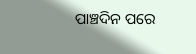ପାଞ୍ଚଦିନ ପରେ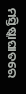ମସ୍ତିଷ୍କାଘାତରେ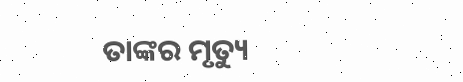ତାଙ୍କର ମୃତ୍ୟୁ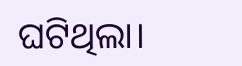ଘଟିଥିଲା।